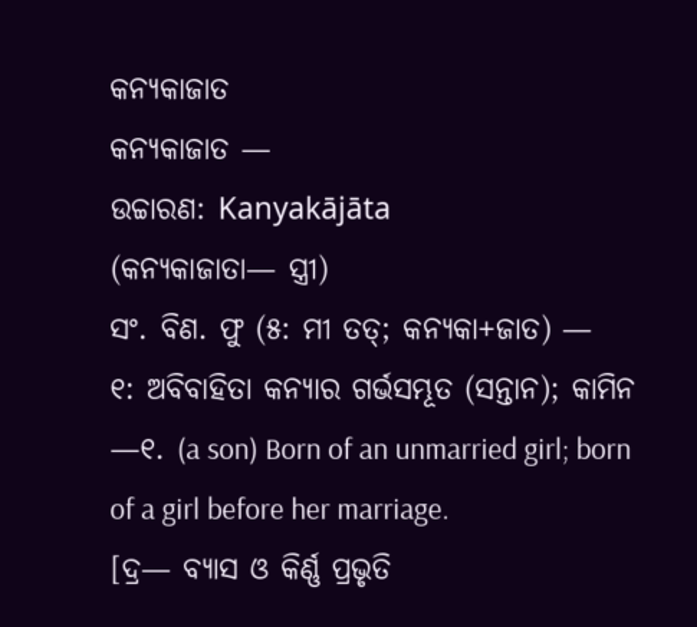କନ୍ଯକାଜାତ
କନ୍ୟକାଜାତ —
ଉଚ୍ଚାରଣ: Kanyakājāta
(କନ୍ୟକାଜାତା— ସ୍ତ୍ରୀ)
ସଂ. ବିଣ. ଫୁ (୫: ମୀ ତତ୍; କନ୍ୟକା+ଜାତ) —
୧: ଅବିବାହିତା କନ୍ୟାର ଗର୍ଭସମ୍ଭୂତ (ସନ୍ତାନ); କାମିନ —୧. (a son) Born of an unmarried girl; born of a girl before her marriage.
[ଦ୍ର— ବ୍ୟାସ ଓ କିର୍ଣ୍ଣ ପ୍ରଭୃତି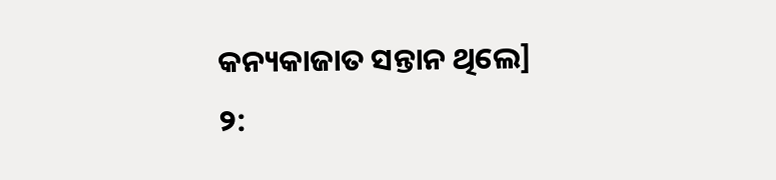କନ୍ୟକାଜାତ ସନ୍ତାନ ଥିଲେ]
୨: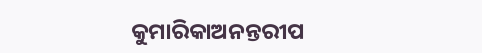କୁମାରିକାଅନନ୍ତରୀପ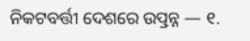ନିକଟବର୍ତ୍ତୀ ଦେଶରେ ଉତ୍ପ୍ରନ୍ନ — ୧.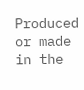Produced or made in the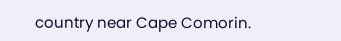country near Cape Comorin.